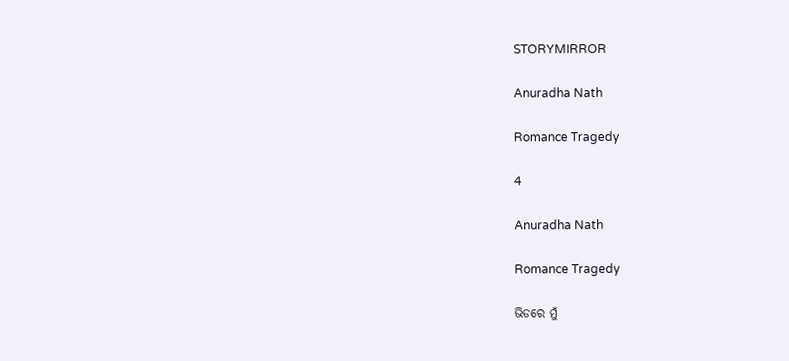STORYMIRROR

Anuradha Nath

Romance Tragedy

4

Anuradha Nath

Romance Tragedy

ଭିଡରେ ମୁଁ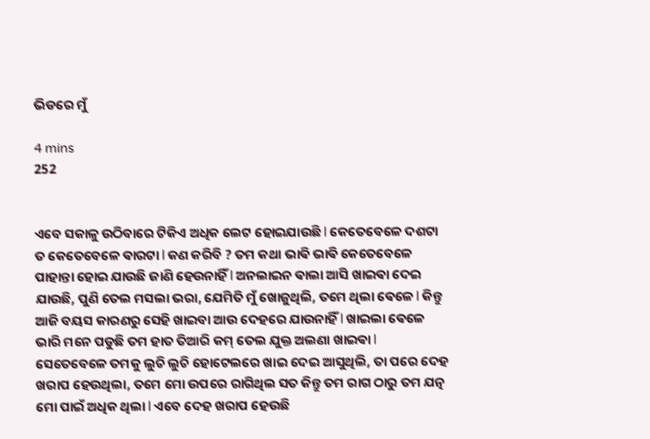ଭିଡରେ ମୁଁ

4 mins
252


ଏବେ ସକାଳୁ ଉଠିବାରେ ଟିକିଏ ଅଧିକ ଲେଟ ହୋଇଯାଉଛି l କେତେବେଳେ ଦଶଟା ତ କେତେବେଳେ ଵାରଟା l କଣ କରିବି ? ତମ କଥା ଭାଵି ଭାଵି କେତେବେଳେ ପାହାନ୍ତା ହୋଇ ଯାଉଛି ଜାଣି ହେଉନାହିଁ l ଅନଲାଇନ ଵାଲା ଆସି ଖାଇଵା ଦେଇ ଯାଉଛି, ପୁଣି ତେଲ ମସଲା ଭରା, ଯେମିତି ମୁଁ ଖୋଜୁଥିଲି, ତମେ ଥିଲା ଵେଳେ l କିନ୍ତୁ ଆଜି ବୟସ କାରଣରୁ ସେହି ଖାଇବା ଆଉ ଦେହରେ ଯାଉନାହିଁ l ଖାଇଲା ଵେଳେ ଭାରି ମନେ ପଡୁଛି ତମ ହାତ ତିଆରି କମ୍ ତେଲ ଯୁକ୍ତ ଅଲଣା ଖାଇଵା l ସେତେବେଳେ ତମକୁ ଲୁଚି ଲୁଚି ହୋଟେଲରେ ଖାଇ ଦେଇ ଆସୁଥିଲି, ତା ପରେ ଦେହ ଖରାପ ହେଉଥିଲା, ତମେ ମୋ ଉପରେ ରାଗିଥିଲ ସତ କିନ୍ତୁ ତମ ରାଗ ଠାରୁ ତମ ଯତ୍ନ ମୋ ପାଇଁ ଅଧିକ ଥିଲା l ଏବେ ଦେହ ଖରାପ ହେଉଛି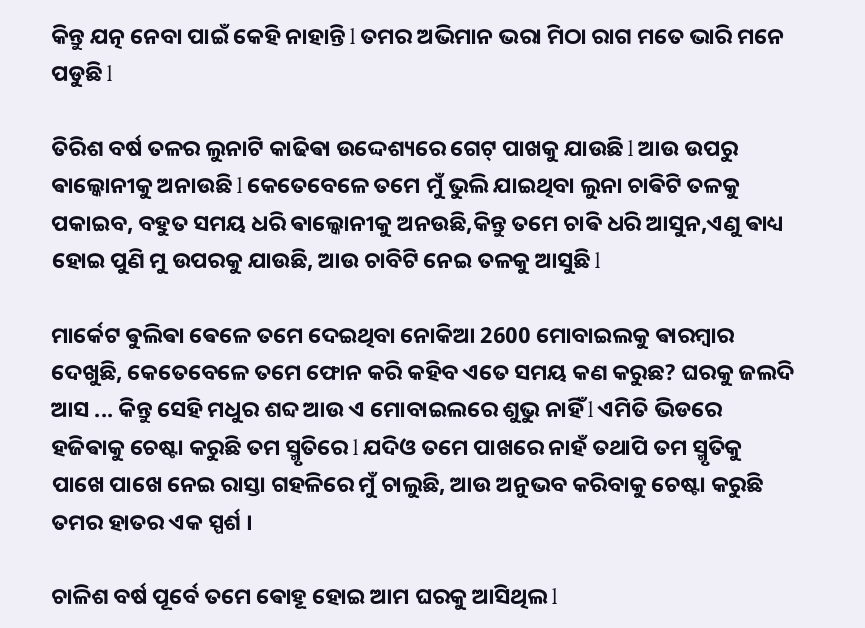କିନ୍ତୁ ଯତ୍ନ ନେବା ପାଇଁ କେହି ନାହାନ୍ତି l ତମର ଅଭିମାନ ଭରା ମିଠା ରାଗ ମତେ ଭାରି ମନେ ପଡୁଛି l

ତିରିଶ ବର୍ଷ ତଳର ଲୁନାଟି କାଢିଵା ଉଦ୍ଦେଶ୍ୟରେ ଗେଟ୍ ପାଖକୁ ଯାଉଛି l ଆଉ ଉପରୁ ଵାଲ୍କୋନୀକୁ ଅନାଉଛି l କେତେବେଳେ ତମେ ମୁଁ ଭୁଲି ଯାଇଥିବା ଲୁନା ଚାଵିଟି ତଳକୁ ପକାଇବ, ବହୁତ ସମୟ ଧରି ଵାଲ୍କୋନୀକୁ ଅନଉଛି,କିନ୍ତୁ ତମେ ଚାଵି ଧରି ଆସୁନ,ଏଣୁ ଵାଧ୍ୟ ହୋଇ ପୁଣି ମୁ ଉପରକୁ ଯାଉଛି, ଆଉ ଚାବିଟି ନେଇ ତଳକୁ ଆସୁଛି l

ମାର୍କେଟ ଵୁଲିଵା ଵେଳେ ତମେ ଦେଇଥିବା ନୋକିଆ 2600 ମୋବାଇଲକୁ ଵାରମ୍ଵାର ଦେଖୁଛି, କେତେବେଳେ ତମେ ଫୋନ କରି କହିବ ଏତେ ସମୟ କଣ କରୁଛ? ଘରକୁ ଜଲଦି ଆସ ... କିନ୍ତୁ ସେହି ମଧୁର ଶବ୍ଦ ଆଉ ଏ ମୋବାଇଲରେ ଶୁଭୁ ନାହିଁ l ଏମିତି ଭିଡରେ ହଜିଵାକୁ ଚେଷ୍ଟା କରୁଛି ତମ ସ୍ମୃତିରେ l ଯଦିଓ ତମେ ପାଖରେ ନାହଁ ତଥାପି ତମ ସ୍ମୃତିକୁ ପାଖେ ପାଖେ ନେଇ ରାସ୍ତା ଗହଳିରେ ମୁଁ ଚାଲୁଛି, ଆଉ ଅନୁଭବ କରିବାକୁ ଚେଷ୍ଟା କରୁଛି ତମର ହାତର ଏକ ସ୍ପର୍ଶ ।

ଚାଳିଶ ବର୍ଷ ପୂର୍ବେ ତମେ ଵୋହୂ ହୋଇ ଆମ ଘରକୁ ଆସିଥିଲ l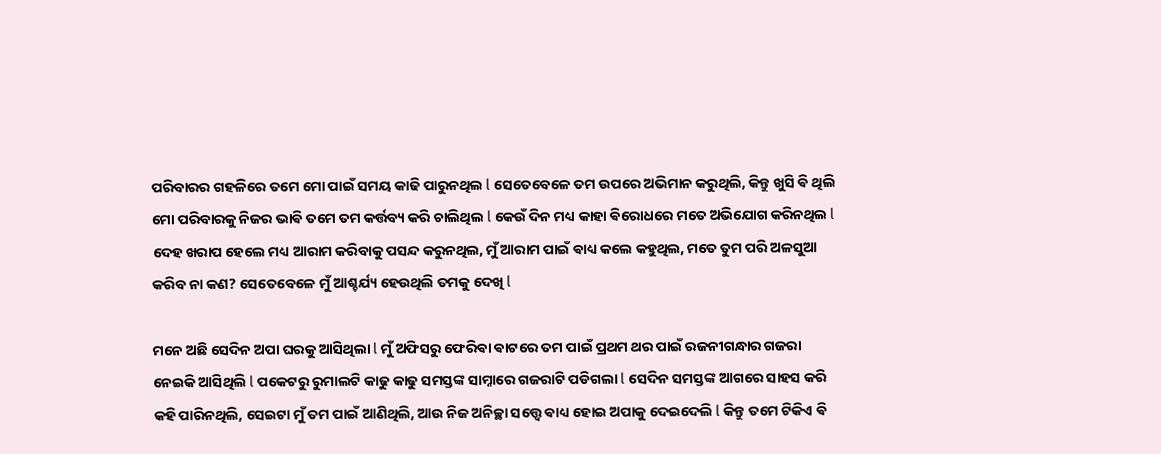ପରିବାରର ଗହଳିରେ ତମେ ମୋ ପାଇଁ ସମୟ କାଢି ପାରୁନଥିଲ l ସେତେବେଳେ ତମ ଉପରେ ଅଭିମାନ କରୁଥିଲି, କିନ୍ତୁ ଖୁସି ଵି ଥିଲି ମୋ ପରିବାରକୁ ନିଜର ଭାଵି ତମେ ତମ କର୍ତ୍ତବ୍ୟ କରି ଚାଲିଥିଲ l କେଉଁ ଦିନ ମଧ୍ୟ କାହା ଵିରୋଧରେ ମତେ ଅଭିଯୋଗ କରିନଥିଲ l ଦେହ ଖରାପ ହେଲେ ମଧ୍ୟ ଆରାମ କରିବାକୁ ପସନ୍ଦ କରୁନଥିଲ, ମୁଁ ଆରାମ ପାଇଁ ଵାଧ୍ୟ କଲେ କହୁଥିଲ, ମତେ ତୁମ ପରି ଅଳସୁଆ କରିବ ନା କଣ? ସେତେବେଳେ ମୁଁ ଆଶ୍ଚର୍ଯ୍ୟ ହେଉଥିଲି ତମକୁ ଦେଖି l

ମନେ ଅଛି ସେଦିନ ଅପା ଘରକୁ ଆସିଥିଲା l ମୁଁ ଅଫିସରୁ ଫେରିଵା ଵାଟରେ ତମ ପାଇଁ ପ୍ରଥମ ଥର ପାଇଁ ରଜନୀଗନ୍ଧାର ଗଜରା ନେଇକି ଆସିଥିଲି l ପକେଟରୁ ରୁମାଲଟି କାଢୁ କାଢୁ ସମସ୍ତଙ୍କ ସାମ୍ନାରେ ଗଜରାଟି ପଡିଗଲା l ସେଦିନ ସମସ୍ତଙ୍କ ଆଗରେ ସାହସ କରି କହି ପାରିନଥିଲି, ସେଇଟା ମୁଁ ତମ ପାଇଁ ଆଣିଥିଲି, ଆଉ ନିଜ ଅନିଚ୍ଛା ସତ୍ତ୍ୱେ ଵାଧ୍ୟ ହୋଇ ଅପାକୁ ଦେଇଦେଲି l କିନ୍ତୁ ତମେ ଟିକିଏ ଵି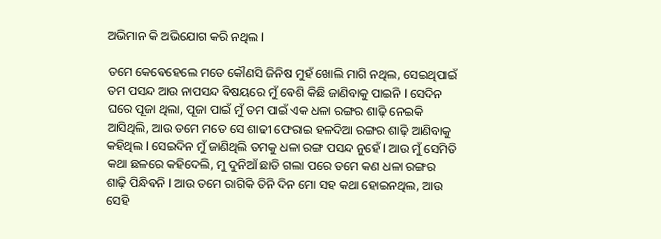ଅଭିମାନ କି ଅଭିଯୋଗ କରି ନଥିଲ l

ତମେ କେଵେହେଲେ ମତେ କୌଣସି ଜିନିଷ ମୁହଁ ଖୋଲି ମାଗି ନଥିଲ, ସେଇଥିପାଇଁ ତମ ପସନ୍ଦ ଆଉ ନାପସନ୍ଦ ଵିଷୟରେ ମୁଁ ଵେଶି କିଛି ଜାଣିବାକୁ ପାଇନି l ସେଦିନ ଘରେ ପୂଜା ଥିଲା, ପୂଜା ପାଇଁ ମୁଁ ତମ ପାଇଁ ଏକ ଧଳା ରଙ୍ଗର ଶାଢ଼ି ନେଇକି ଆସିଥିଲି, ଆଉ ତମେ ମତେ ସେ ଶାଢୀ ଫେରାଇ ହଳଦିଆ ରଙ୍ଗର ଶାଢ଼ି ଆଣିବାକୁ କହିଥିଲ l ସେଇଦିନ ମୁଁ ଜାଣିଥିଲି ତମକୁ ଧଳା ରଙ୍ଗ ପସନ୍ଦ ନୁହେଁ l ଆଉ ମୁଁ ସେମିତି କଥା ଛଳରେ କହିଦେଲି, ମୁ ଦୁନିଆଁ ଛାଡି ଗଲା ପରେ ତମେ କଣ ଧଳା ରଙ୍ଗର ଶାଢ଼ି ପିନ୍ଧିଵନି l ଆଉ ତମେ ରାଗିକି ତିନି ଦିନ ମୋ ସହ କଥା ହୋଇନଥିଲ, ଆଉ ସେହି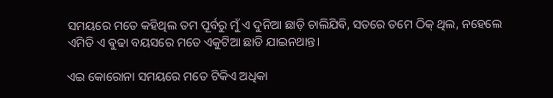ସମୟରେ ମତେ କହିଥିଲ ତମ ପୂର୍ବରୁ ମୁଁ ଏ ଦୁନିଆ ଛାଡ଼ି ଚାଲିଯିଵି, ସତରେ ତମେ ଠିକ୍ ଥିଲ, ନହେଲେ ଏମିତି ଏ ଵୁଢା ବୟସରେ ମତେ ଏକୁଟିଆ ଛାଡି ଯାଇନଥାନ୍ତ।

ଏଇ କୋରୋନା ସମୟରେ ମତେ ଟିକିଏ ଅଧିକା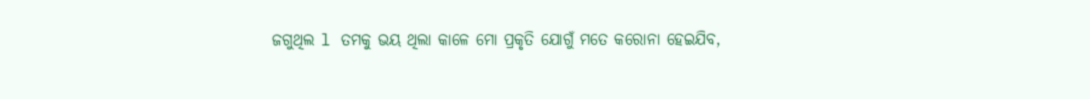ଜଗୁଥିଲ l ତମକୁ ଭୟ ଥିଲା କାଳେ ମୋ ପ୍ରକୃତି ଯୋଗୁଁ ମତେ କରୋନା ହେଇଯିବ,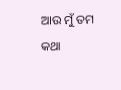ଆଉ ମୁଁ ତମ କଥା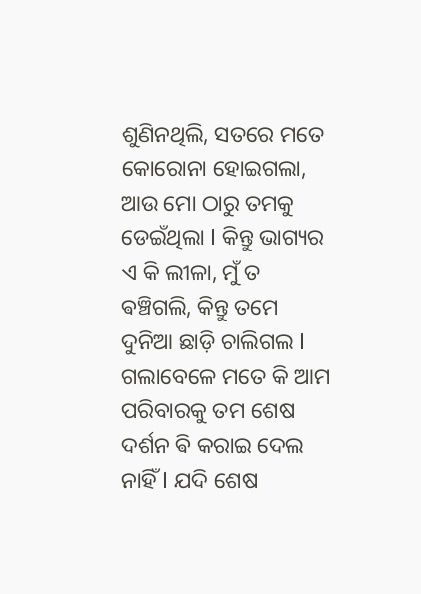ଶୁଣିନଥିଲି, ସତରେ ମତେ କୋରୋନା ହୋଇଗଲା, ଆଉ ମୋ ଠାରୁ ତମକୁ ଡେଇଁଥିଲା l କିନ୍ତୁ ଭାଗ୍ୟର ଏ କି ଲୀଳା, ମୁଁ ତ ଵଞ୍ଚିଗଲି, କିନ୍ତୁ ତମେ ଦୁନିଆ ଛାଡ଼ି ଚାଲିଗଲ l ଗଲାବେଳେ ମତେ କି ଆମ ପରିବାରକୁ ତମ ଶେଷ ଦର୍ଶନ ଵି କରାଇ ଦେଲ ନାହିଁ l ଯଦି ଶେଷ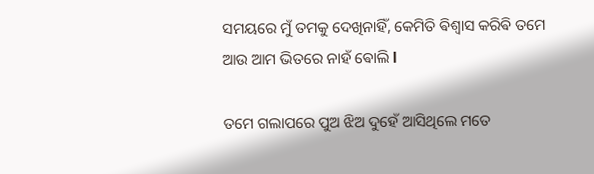ସମୟରେ ମୁଁ ତମକୁ ଦେଖିନାହିଁ, କେମିତି ଵିଶ୍ୱାସ କରିଵି ତମେ ଆଉ ଆମ ଭିତରେ ନାହଁ ଵୋଲି l

ତମେ ଗଲାପରେ ପୁଅ ଝିଅ ଦୁହେଁ ଆସିଥିଲେ ମତେ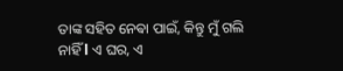ତାଙ୍କ ସହିତ ନେଵା ପାଇଁ, କିନ୍ତୁ ମୁଁ ଗଲି ନାହିଁ l ଏ ଘର, ଏ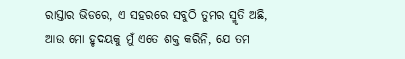ରାସ୍ତାର ଭିଡରେ, ଏ ସହରରେ ସବୁଠି ତୁମର ସ୍ମୃତି ଅଛି, ଆଉ ମୋ ହୃଦୟକୁ ମୁଁ ଏତେ ଶକ୍ତ କରିନି, ଯେ ତମ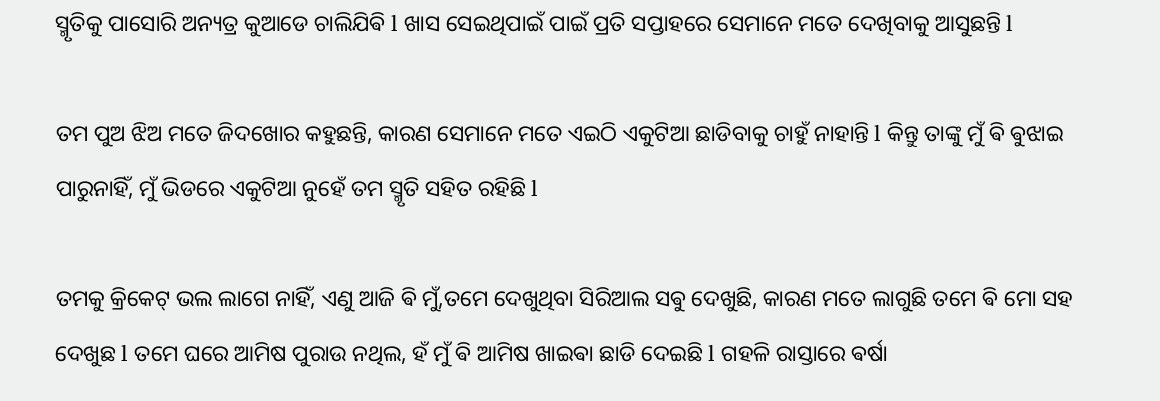ସ୍ମୃତିକୁ ପାସୋରି ଅନ୍ୟତ୍ର କୁଆଡେ ଚାଲିଯିଵି l ଖାସ ସେଇଥିପାଇଁ ପାଇଁ ପ୍ରତି ସପ୍ତାହରେ ସେମାନେ ମତେ ଦେଖିବାକୁ ଆସୁଛନ୍ତି l

ତମ ପୁଅ ଝିଅ ମତେ ଜିଦଖୋର କହୁଛନ୍ତି, କାରଣ ସେମାନେ ମତେ ଏଇଠି ଏକୁଟିଆ ଛାଡିବାକୁ ଚାହୁଁ ନାହାନ୍ତି l କିନ୍ତୁ ତାଙ୍କୁ ମୁଁ ଵି ଵୁଝାଇ ପାରୁନାହିଁ, ମୁଁ ଭିଡରେ ଏକୁଟିଆ ନୁହେଁ ତମ ସ୍ମୃତି ସହିତ ରହିଛି l

ତମକୁ କ୍ରିକେଟ୍ ଭଲ ଲାଗେ ନାହିଁ, ଏଣୁ ଆଜି ଵି ମୁଁ,ତମେ ଦେଖୁଥିବା ସିରିଆଲ ସଵୁ ଦେଖୁଛି, କାରଣ ମତେ ଲାଗୁଛି ତମେ ଵି ମୋ ସହ ଦେଖୁଛ l ତମେ ଘରେ ଆମିଷ ପୁରାଉ ନଥିଲ, ହଁ ମୁଁ ଵି ଆମିଷ ଖାଇଵା ଛାଡି ଦେଇଛି l ଗହଳି ରାସ୍ତାରେ ଵର୍ଷା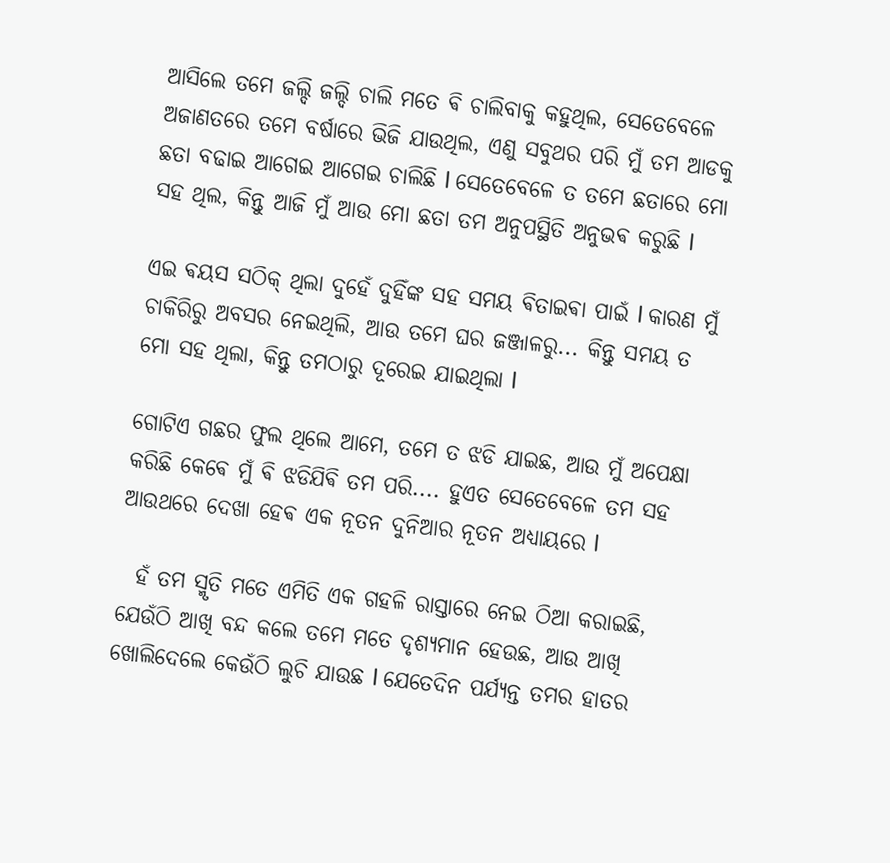ଆସିଲେ ତମେ ଜଲ୍ଦି ଜଲ୍ଦି ଚାଲି ମତେ ଵି ଚାଲିବାକୁ କହୁଥିଲ, ସେତେବେଳେ ଅଜାଣତରେ ତମେ ବର୍ଷାରେ ଭିଜି ଯାଉଥିଲ, ଏଣୁ ସବୁଥର ପରି ମୁଁ ତମ ଆଡକୁ ଛତା ବଢାଇ ଆଗେଇ ଆଗେଇ ଚାଲିଛି l ସେତେବେଳେ ତ ତମେ ଛତାରେ ମୋ ସହ ଥିଲ, କିନ୍ତୁ ଆଜି ମୁଁ ଆଉ ମୋ ଛତା ତମ ଅନୁପସ୍ଥିତି ଅନୁଭଵ କରୁଛି l

ଏଇ ଵୟସ ସଠିକ୍ ଥିଲା ଦୁହେଁ ଦୁହିଁଙ୍କ ସହ ସମୟ ଵିତାଇଵା ପାଇଁ l କାରଣ ମୁଁ ଚାକିରିରୁ ଅବସର ନେଇଥିଲି, ଆଉ ତମେ ଘର ଜଞ୍ଜାଳରୁ... କିନ୍ତୁ ସମୟ ତ ମୋ ସହ ଥିଲା, କିନ୍ତୁ ତମଠାରୁ ଦୂରେଇ ଯାଇଥିଲା l

ଗୋଟିଏ ଗଛର ଫୁଲ ଥିଲେ ଆମେ, ତମେ ତ ଝଡି ଯାଇଛ, ଆଉ ମୁଁ ଅପେକ୍ଷା କରିଛି କେଵେ ମୁଁ ଵି ଝଡିଯିଵି ତମ ପରି.... ହୁଏତ ସେତେବେଳେ ତମ ସହ ଆଉଥରେ ଦେଖା ହେଵ ଏକ ନୂତନ ଦୁନିଆର ନୂତନ ଅଧ୍ୟାୟରେ l

  ହଁ ତମ ସ୍ମୃତି ମତେ ଏମିତି ଏକ ଗହଳି ରାସ୍ତାରେ ନେଇ ଠିଆ କରାଇଛି, ଯେଉଁଠି ଆଖି ବନ୍ଦ କଲେ ତମେ ମତେ ଦୃଶ୍ୟମାନ ହେଉଛ, ଆଉ ଆଖି ଖୋଲିଦେଲେ କେଉଁଠି ଲୁଚି ଯାଉଛ l ଯେତେଦିନ ପର୍ଯ୍ୟନ୍ତ ତମର ହାତର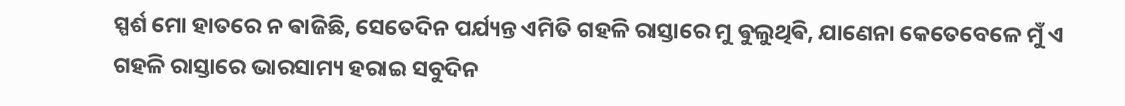ସ୍ପର୍ଶ ମୋ ହାତରେ ନ ଵାଜିଛି, ସେତେଦିନ ପର୍ଯ୍ୟନ୍ତ ଏମିତି ଗହଳି ରାସ୍ତାରେ ମୁ ଵୁଲୁଥିଵି, ଯାଣେନା କେତେବେଳେ ମୁଁ ଏ ଗହଳି ରାସ୍ତାରେ ଭାରସାମ୍ୟ ହରାଇ ସବୁଦିନ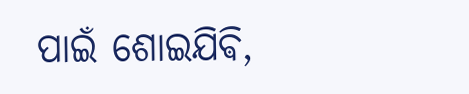ପାଇଁ ଶୋଇଯିଵି,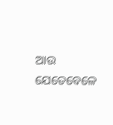ଆଉ ଯେତେବେଳେ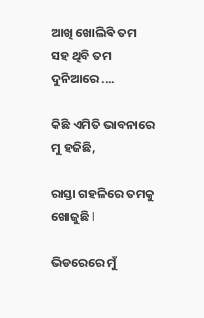ଆଖି ଖୋଲିଵି ତମ ସହ ଥିବି ତମ ଦୁନିଆରେ ....

କିଛି ଏମିତି ଭାବନାରେ ମୁ ହଜିଛି,

ରାସ୍ତା ଗହଳିରେ ତମକୁ ଖୋଜୁଛି l

ଭିଡରେରେ ମୁଁ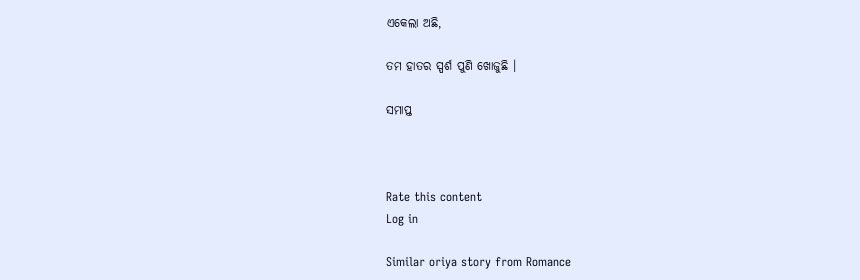ଏକେଲା ଅଛି,

ତମ ହାତର ସ୍ପର୍ଶ ପୁଣି ଖୋଜୁଛି ।

ସମାପ୍ତ



Rate this content
Log in

Similar oriya story from Romance